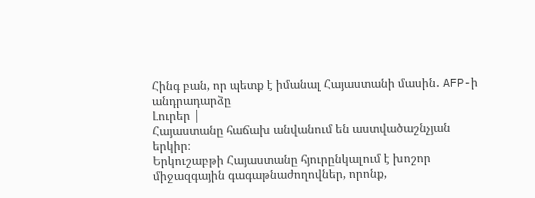Հինգ բան, որ պետք է իմանալ Հայաստանի մասին․ AFP-ի անդրադարձը
Լուրեր |
Հայաստանը հաճախ անվանում են աստվածաշնչյան երկիր։
Երկուշաբթի Հայաստանը հյուրընկալում է խոշոր միջազգային գագաթնաժողովներ, որոնք,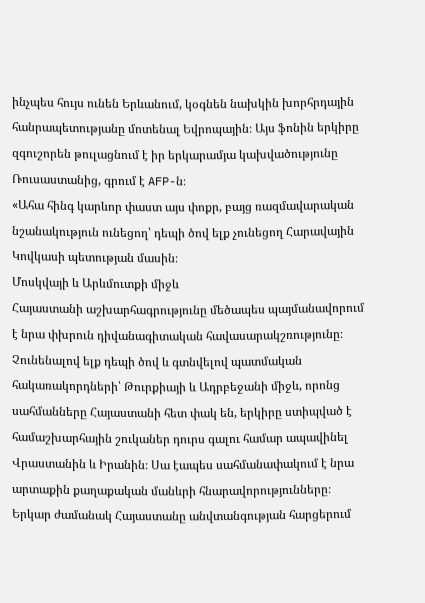ինչպես հույս ունեն Երևանում, կօգնեն նախկին խորհրդային հանրապետությանը մոտենալ Եվրոպային։ Այս ֆոնին երկիրը զգուշորեն թուլացնում է իր երկարամյա կախվածությունը Ռուսաստանից, գրում է AFP-ն։
«Ահա հինգ կարևոր փաստ այս փոքր, բայց ռազմավարական նշանակություն ունեցող՝ դեպի ծով ելք չունեցող Հարավային Կովկասի պետության մասին։
Մոսկվայի և Արևմուտքի միջև
Հայաստանի աշխարհագրությունը մեծապես պայմանավորում է նրա փխրուն դիվանագիտական հավասարակշռությունը։
Չունենալով ելք դեպի ծով և գտնվելով պատմական հակառակորդների՝ Թուրքիայի և Ադրբեջանի միջև, որոնց սահմանները Հայաստանի հետ փակ են, երկիրը ստիպված է համաշխարհային շուկաներ դուրս գալու համար ապավինել Վրաստանին և Իրանին։ Սա էապես սահմանափակում է նրա արտաքին քաղաքական մանևրի հնարավորությունները։
Երկար ժամանակ Հայաստանը անվտանգության հարցերում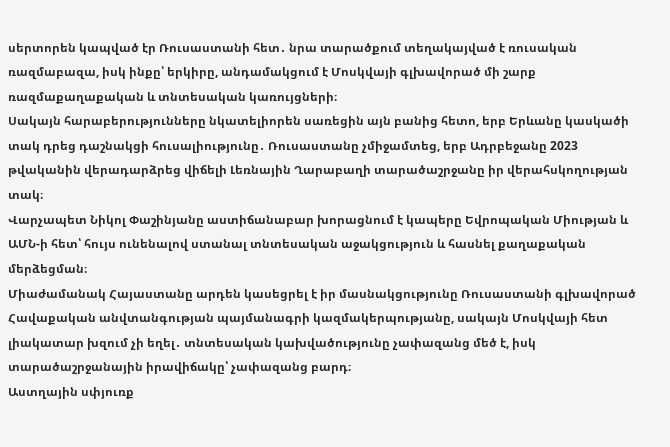սերտորեն կապված էր Ռուսաստանի հետ․ նրա տարածքում տեղակայված է ռուսական ռազմաբազա, իսկ ինքը՝ երկիրը, անդամակցում է Մոսկվայի գլխավորած մի շարք ռազմաքաղաքական և տնտեսական կառույցների։
Սակայն հարաբերությունները նկատելիորեն սառեցին այն բանից հետո, երբ Երևանը կասկածի տակ դրեց դաշնակցի հուսալիությունը․ Ռուսաստանը չմիջամտեց, երբ Ադրբեջանը 2023 թվականին վերադարձրեց վիճելի Լեռնային Ղարաբաղի տարածաշրջանը իր վերահսկողության տակ։
Վարչապետ Նիկոլ Փաշինյանը աստիճանաբար խորացնում է կապերը Եվրոպական Միության և ԱՄՆ-ի հետ՝ հույս ունենալով ստանալ տնտեսական աջակցություն և հասնել քաղաքական մերձեցման։
Միաժամանակ Հայաստանը արդեն կասեցրել է իր մասնակցությունը Ռուսաստանի գլխավորած Հավաքական անվտանգության պայմանագրի կազմակերպությանը, սակայն Մոսկվայի հետ լիակատար խզում չի եղել․ տնտեսական կախվածությունը չափազանց մեծ է, իսկ տարածաշրջանային իրավիճակը՝ չափազանց բարդ։
Աստղային սփյուռք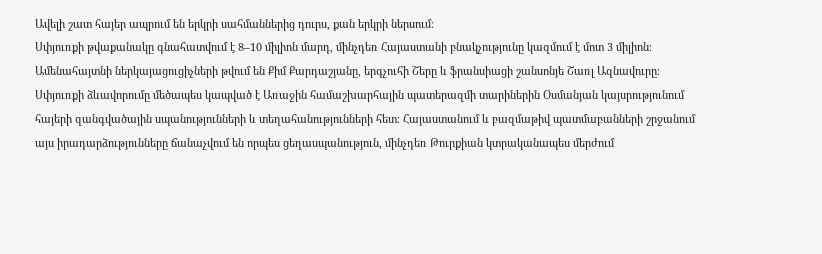Ավելի շատ հայեր ապրում են երկրի սահմաններից դուրս, քան երկրի ներսում։
Սփյուռքի թվաքանակը գնահատվում է 8–10 միլիոն մարդ, մինչդեռ Հայաստանի բնակչությունը կազմում է մոտ 3 միլիոն։
Ամենահայտնի ներկայացուցիչների թվում են Քիմ Քարդաշյանը, երգչուհի Շերը և ֆրանսիացի շանսոնյե Շառլ Ազնավուրը։
Սփյուռքի ձևավորումը մեծապես կապված է Առաջին համաշխարհային պատերազմի տարիներին Օսմանյան կայսրությունում հայերի զանգվածային սպանությունների և տեղահանությունների հետ։ Հայաստանում և բազմաթիվ պատմաբանների շրջանում այս իրադարձությունները ճանաչվում են որպես ցեղասպանություն, մինչդեռ Թուրքիան կտրականապես մերժում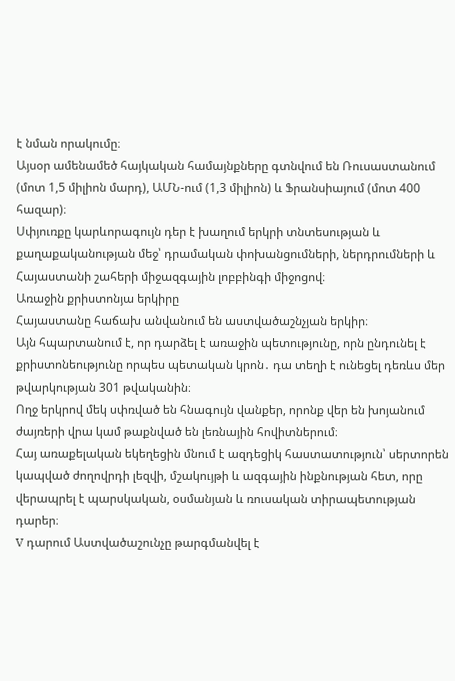է նման որակումը։
Այսօր ամենամեծ հայկական համայնքները գտնվում են Ռուսաստանում (մոտ 1,5 միլիոն մարդ), ԱՄՆ-ում (1,3 միլիոն) և Ֆրանսիայում (մոտ 400 հազար)։
Սփյուռքը կարևորագույն դեր է խաղում երկրի տնտեսության և քաղաքականության մեջ՝ դրամական փոխանցումների, ներդրումների և Հայաստանի շահերի միջազգային լոբբինգի միջոցով։
Առաջին քրիստոնյա երկիրը
Հայաստանը հաճախ անվանում են աստվածաշնչյան երկիր։
Այն հպարտանում է, որ դարձել է առաջին պետությունը, որն ընդունել է քրիստոնեությունը որպես պետական կրոն․ դա տեղի է ունեցել դեռևս մեր թվարկության 301 թվականին։
Ողջ երկրով մեկ սփռված են հնագույն վանքեր, որոնք վեր են խոյանում ժայռերի վրա կամ թաքնված են լեռնային հովիտներում։
Հայ առաքելական եկեղեցին մնում է ազդեցիկ հաստատություն՝ սերտորեն կապված ժողովրդի լեզվի, մշակույթի և ազգային ինքնության հետ, որը վերապրել է պարսկական, օսմանյան և ռուսական տիրապետության դարեր։
V դարում Աստվածաշունչը թարգմանվել է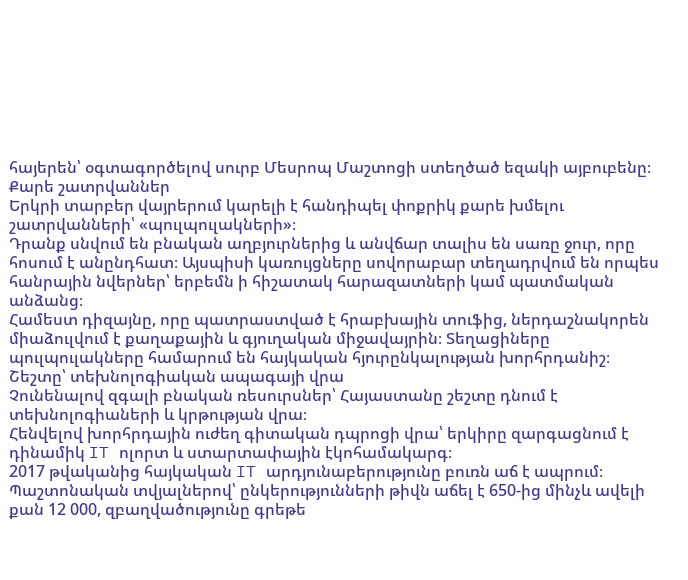հայերեն՝ օգտագործելով սուրբ Մեսրոպ Մաշտոցի ստեղծած եզակի այբուբենը։
Քարե շատրվաններ
Երկրի տարբեր վայրերում կարելի է հանդիպել փոքրիկ քարե խմելու շատրվանների՝ «պուլպուլակների»։
Դրանք սնվում են բնական աղբյուրներից և անվճար տալիս են սառը ջուր, որը հոսում է անընդհատ։ Այսպիսի կառույցները սովորաբար տեղադրվում են որպես հանրային նվերներ՝ երբեմն ի հիշատակ հարազատների կամ պատմական անձանց։
Համեստ դիզայնը, որը պատրաստված է հրաբխային տուֆից, ներդաշնակորեն միաձուլվում է քաղաքային և գյուղական միջավայրին։ Տեղացիները պուլպուլակները համարում են հայկական հյուրընկալության խորհրդանիշ։
Շեշտը՝ տեխնոլոգիական ապագայի վրա
Չունենալով զգալի բնական ռեսուրսներ՝ Հայաստանը շեշտը դնում է տեխնոլոգիաների և կրթության վրա։
Հենվելով խորհրդային ուժեղ գիտական դպրոցի վրա՝ երկիրը զարգացնում է դինամիկ IT ոլորտ և ստարտափային էկոհամակարգ։
2017 թվականից հայկական IT արդյունաբերությունը բուռն աճ է ապրում։ Պաշտոնական տվյալներով՝ ընկերությունների թիվն աճել է 650-ից մինչև ավելի քան 12 000, զբաղվածությունը գրեթե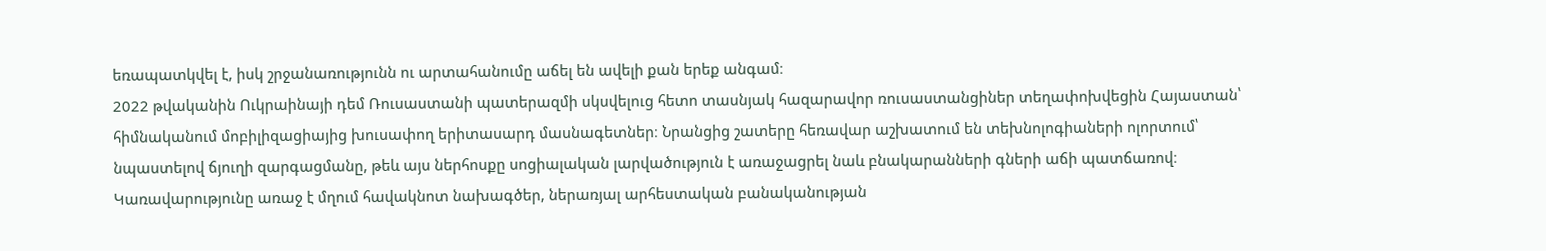եռապատկվել է, իսկ շրջանառությունն ու արտահանումը աճել են ավելի քան երեք անգամ։
2022 թվականին Ուկրաինայի դեմ Ռուսաստանի պատերազմի սկսվելուց հետո տասնյակ հազարավոր ռուսաստանցիներ տեղափոխվեցին Հայաստան՝ հիմնականում մոբիլիզացիայից խուսափող երիտասարդ մասնագետներ։ Նրանցից շատերը հեռավար աշխատում են տեխնոլոգիաների ոլորտում՝ նպաստելով ճյուղի զարգացմանը, թեև այս ներհոսքը սոցիալական լարվածություն է առաջացրել նաև բնակարանների գների աճի պատճառով։
Կառավարությունը առաջ է մղում հավակնոտ նախագծեր, ներառյալ արհեստական բանականության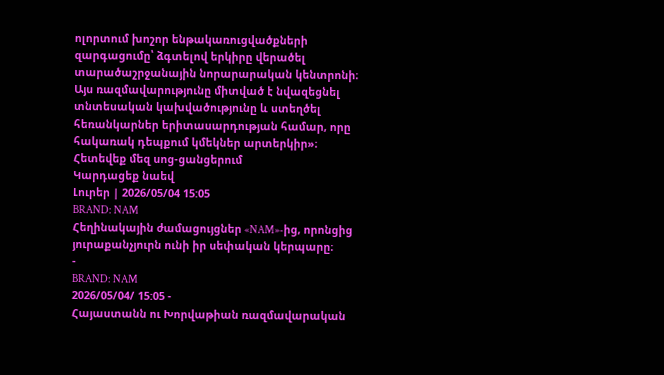ոլորտում խոշոր ենթակառուցվածքների զարգացումը՝ ձգտելով երկիրը վերածել տարածաշրջանային նորարարական կենտրոնի։
Այս ռազմավարությունը միտված է նվազեցնել տնտեսական կախվածությունը և ստեղծել հեռանկարներ երիտասարդության համար, որը հակառակ դեպքում կմեկներ արտերկիր»։
Հետեվեք մեզ սոց-ցանցերում
Կարդացեք նաեվ
Լուրեր | 2026/05/04 15:05
BRAND: NAM
Հեղինակային ժամացույցներ «NAM»-ից, որոնցից յուրաքանչյուրն ունի իր սեփական կերպարը։
-
BRAND: NAM
2026/05/04/ 15:05 -
Հայաստանն ու Խորվաթիան ռազմավարական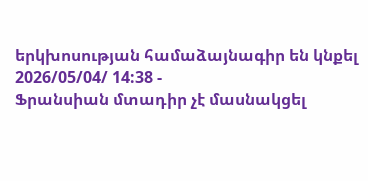երկխոսության համաձայնագիր են կնքել
2026/05/04/ 14:38 -
Ֆրանսիան մտադիր չէ մասնակցել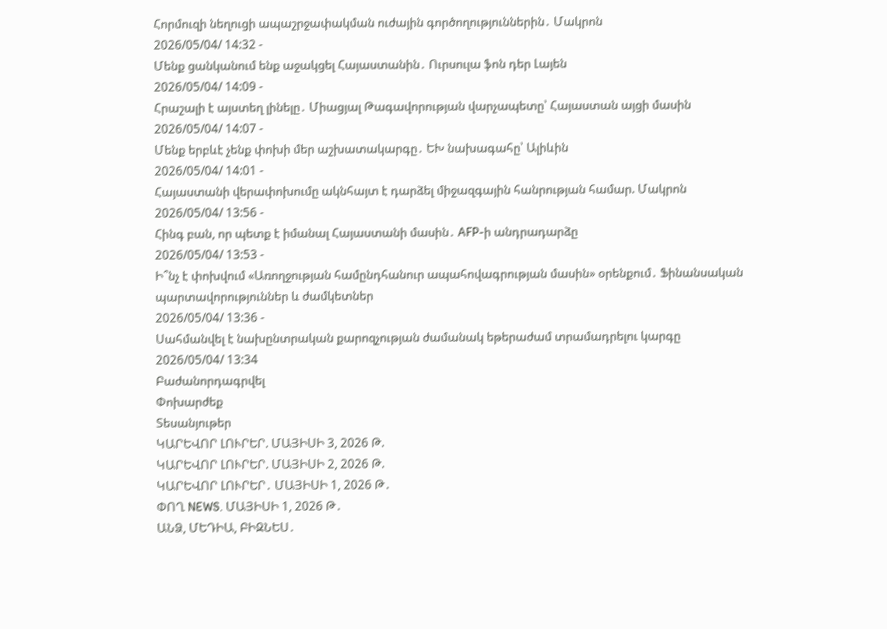Հորմուզի նեղուցի ապաշրջափակման ուժային գործողություններին․ Մակրոն
2026/05/04/ 14:32 -
Մենք ցանկանում ենք աջակցել Հայաստանին․ Ուրսուլա ֆոն դեր Լայեն
2026/05/04/ 14:09 -
Հրաշալի է այստեղ լինելը․ Միացյալ Թագավորության վարչապետը՝ Հայաստան այցի մասին
2026/05/04/ 14:07 -
Մենք երբևէ չենք փոխի մեր աշխատակարգը․ ԵԽ նախագահը՝ Ալիևին
2026/05/04/ 14:01 -
Հայաստանի վերափոխումը ակնհայտ է դարձել միջազգային հանրության համար. Մակրոն
2026/05/04/ 13:56 -
Հինգ բան, որ պետք է իմանալ Հայաստանի մասին․ AFP-ի անդրադարձը
2026/05/04/ 13:53 -
Ի՞նչ է փոխվում «Առողջության համընդհանուր ապահովագրության մասին» օրենքում․ Ֆինանսական պարտավորություններ և ժամկետներ
2026/05/04/ 13:36 -
Սահմանվել է նախընտրական քարոզչության ժամանակ եթերաժամ տրամադրելու կարգը
2026/05/04/ 13:34
Բաժանորդագրվել
Փոխարժեք
Տեսանյութեր
ԿԱՐԵՎՈՐ ԼՈՒՐԵՐ. ՄԱՅԻՍԻ 3, 2026 Թ.
ԿԱՐԵՎՈՐ ԼՈՒՐԵՐ. ՄԱՅԻՍԻ 2, 2026 Թ.
ԿԱՐԵՎՈՐ ԼՈՒՐԵՐ․ ՄԱՅԻՍԻ 1, 2026 Թ․
ՓՈՂ NEWS. ՄԱՅԻՍԻ 1, 2026 Թ․
ԱՆՁ, ՄԵԴԻԱ, ԲԻԶՆԵՍ․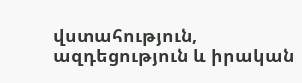վստահություն, ազդեցություն և իրական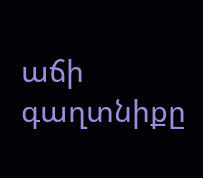աճի գաղտնիքը